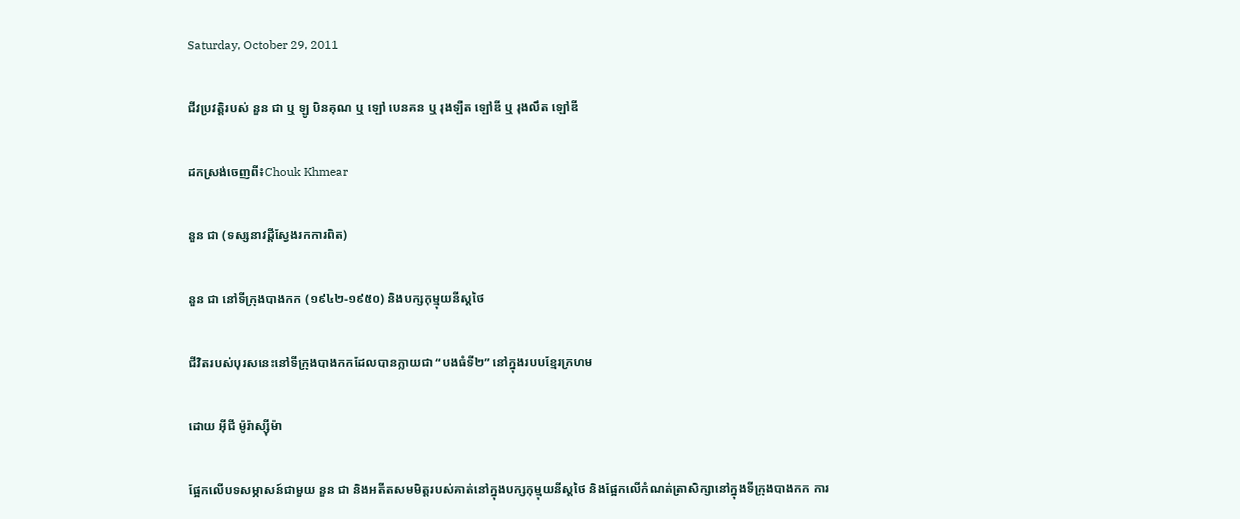Saturday, October 29, 2011

ជីវប្រវត្តិរបស់ នួន ជា ឬ ឡូ បិនគុណ ឬ ឡៅ បេនគន ឬ រុងឡឺត ឡៅឌី ឬ រុងលឹត ឡៅឌី

ដកស្រង់ចេញពី៖Chouk Khmear

នួន ជា (ទស្សនាវដ្ដីស្វែងរកការពិត)

នួន ជា នៅទីក្រុងបាងកក (១៩៤២-១៩៥០) និងបក្សកុម្មុយនីស្ដថៃ

ជីវិតរបស់បុរសនេះនៅទីក្រុងបាងកកដែលបានក្លាយជា “បងធំទី២” នៅក្នុងរបបខ្មែរក្រហម

ដោយ អ៊ីជី ម៉ូរ៉ាស្ស៊ីម៉ា

ផ្អែកលើបទសម្ភាសន៍ជាមួយ នួន ជា និងអតីតសមមិត្ដរបស់គាត់នៅក្នុងបក្សកុម្មុយនីស្ដថៃ និងផ្អែកលើកំណត់ត្រាសិក្សានៅក្នុងទីក្រុងបាងកក ការ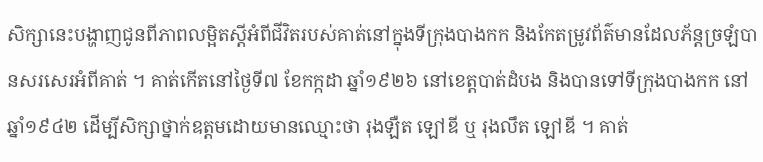សិក្សានេះបង្ហាញជូនពីភាពលម្អិតស្ដីអំពីជីវិតរបស់គាត់នៅក្នុងទីក្រុងបាងកក និងកែតម្រូវព័ត៌មានដែលភ័ន្ដច្រឡំបានសរសេរអំពីគាត់ ។ គាត់កើតនៅថ្ងៃទី៧ ខែកក្កដា ឆ្នាំ១៩២៦ នៅខេត្ដបាត់ដំបង និងបានទៅទីក្រុងបាងកក នៅឆ្នាំ១៩៤២ ដើម្បីសិក្សាថ្នាក់ឧត្ដមដោយមានឈ្មោះថា រុងឡឺត ឡៅឌី ឬ រុងលឹត ឡៅឌី ។ គាត់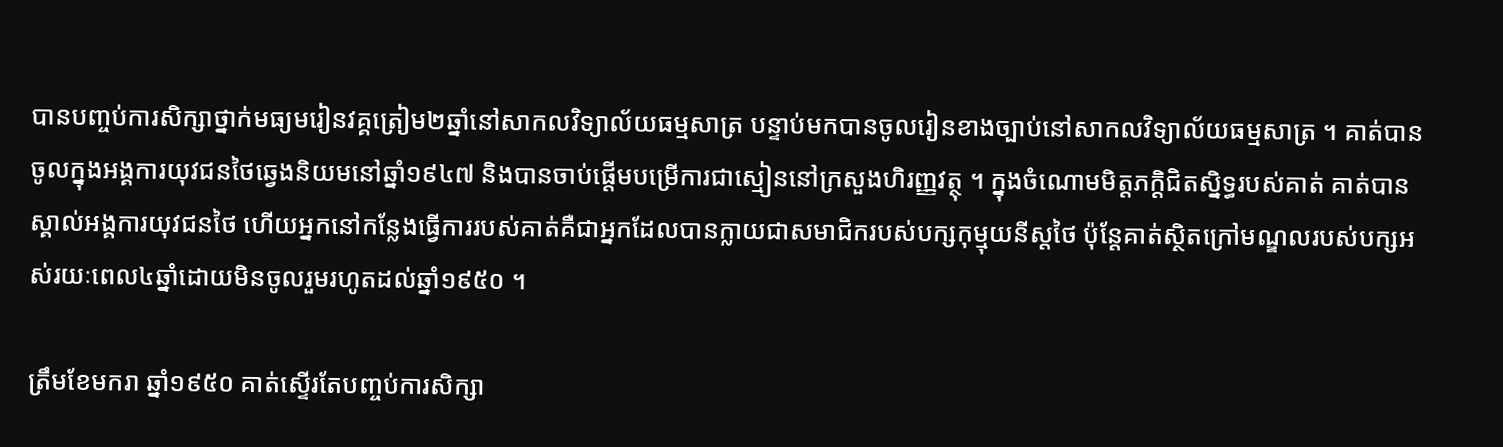បានបញ្ចប់ការសិក្សាថ្នាក់មធ្យមរៀនវគ្គត្រៀម២ឆ្នាំនៅសាកលវិទ្យាល័យធម្មសាត្រ បន្ទាប់មកបានចូលរៀនខាងច្បាប់នៅសាកលវិទ្យាល័យធម្មសាត្រ ។ គាត់បានចូលក្នុងអង្គការយុវជនថៃឆ្វេងនិយមនៅឆ្នាំ១៩៤៧ និងបានចាប់ផ្ដើមបម្រើការជាស្មៀននៅក្រសួងហិរញ្ញវត្ថុ ។ ក្នុងចំណោមមិត្ដភក្ដិជិតស្និទ្ធរបស់គាត់ គាត់បានស្គាល់អង្គការយុវជនថៃ ហើយអ្នកនៅកន្លែងធ្វើការរបស់គាត់គឺជាអ្នកដែលបានក្លាយជាសមាជិករបស់បក្សកុម្មុយនីស្ដថៃ ប៉ុន្ដែគាត់ស្ថិតក្រៅមណ្ឌលរបស់បក្សអស់រយៈពេល៤ឆ្នាំដោយមិនចូលរួមរហូតដល់ឆ្នាំ១៩៥០ ។

ត្រឹមខែមករា ឆ្នាំ១៩៥០ គាត់ស្ទើរតែបញ្ចប់ការសិក្សា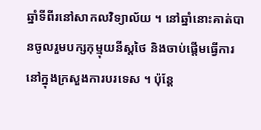ឆ្នាំទីពីរនៅសាកលវិទ្យាល័យ ។ នៅឆ្នាំនោះគាត់បានចូលរួមបក្សកុម្មុយនីស្ដថៃ និងចាប់ផ្ដើមធ្វើការនៅក្នុងក្រសួងការបរទេស ។ ប៉ុន្ដែ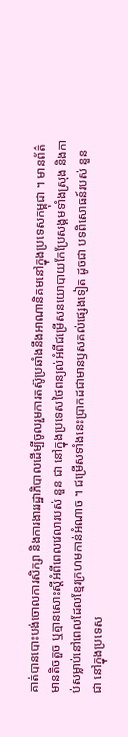គាត់បានបោះបង់ចោលការសិក្សា និងការងាររដ្ឋាភិបាលដើម្បីចូលរួមការតស៊ូប្រឆាំងនឹងអាណានិគមនៅក្នុងប្រទេសកម្ពុជា ។ មានព័ត៌មានតិចតួច ឬគ្មានសោះស្ដីអំពីពេលវេលារបស់ នួន ជា នៅក្នុងប្រទេសថៃពន្យល់អំពីជម្រើសនយោបាយកែប្រែសង្គមទាំងស្រុង និងកាប់សម្លាប់នៅពេលដែលខ្មែរក្រហមកាន់អំណាច ។ ជម្រើសទាំងនេះប្រាកដជាមានឫសគល់ផ្សេងទៀត ដូចជា បទពិសោធន៍របស់ នួន ជា នៅក្នុងប្រទេស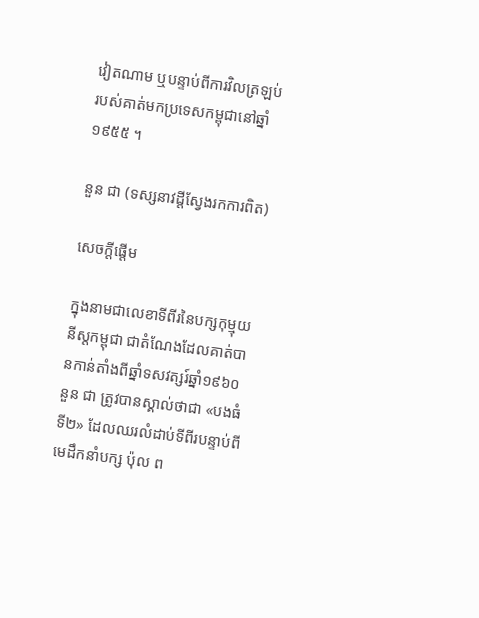វៀតណាម ឬបន្ទាប់ពីការវិលត្រឡប់របស់គាត់មកប្រទេសកម្ពុជានៅឆ្នាំ១៩៥៥ ។

នួន ជា (ទស្សនាវដ្ដីស្វែងរកការពិត)

សេចក្ដីផ្ដើម

ក្នុងនាមជាលេខាទីពីរនៃបក្សកុម្មុយនីស្ដកម្ពុជា ជាតំណែងដែលគាត់បានកាន់តាំងពីឆ្នាំទសវត្សរ៍ឆ្នាំ១៩៦០ នួន ជា ត្រូវបានស្គាល់ថាជា «បងធំទី២» ដែលឈរលំដាប់ទីពីរបន្ទាប់ពីមេដឹកនាំបក្ស ប៉ុល ព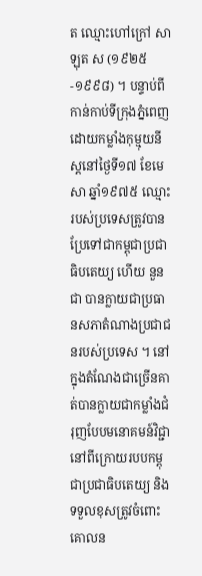ត ឈ្មោះហៅក្រៅ សាឡុត ស (១៩២៥-១៩៩៨) ។ បន្ទាប់ពីកាន់កាប់ទីក្រុងភ្នំពេញដោយកម្លាំងកុម្មុយនីស្ដនៅថ្ងៃទី១៧ ខែមេសា ឆ្នាំ១៩៧៥ ឈ្មោះរបស់ប្រទេសត្រូវបានប្រែទៅជាកម្ពុជាប្រជាធិបតេយ្យ ហើយ នួន ជា បានក្លាយជាប្រធានសភាតំណាងប្រជាជនរបស់ប្រទេស ។ នៅក្នុងតំណែងជាច្រើនគាត់បានក្លាយជាកម្លាំងជំរុញបែបមនោគមន៍វិជ្ជានៅពីក្រោយរបបកម្ពុជាប្រជាធិបតេយ្យ និងទទួលខុសត្រូវចំពោះគោលន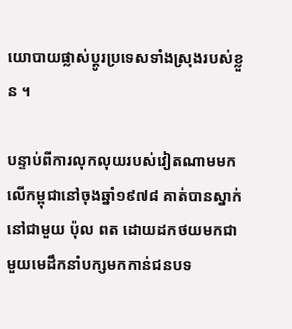យោបាយផ្លាស់ប្ដូរប្រទេសទាំងស្រុងរបស់ខ្លួន ។

បន្ទាប់ពីការលុកលុយរបស់វៀតណាមមកលើកម្ពុជានៅចុងឆ្នាំ១៩៧៨ គាត់បានស្នាក់នៅជាមួយ ប៉ុល ពត ដោយដកថយមកជាមួយមេដឹកនាំបក្សមកកាន់ជនបទ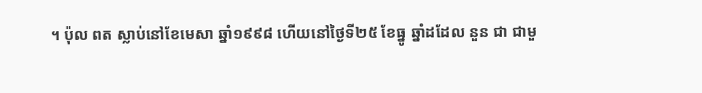។ ប៉ុល ពត ស្លាប់នៅខែមេសា ឆ្នាំ១៩៩៨ ហើយនៅថ្ងៃទី២៥ ខែធ្នូ ឆ្នាំដដែល នួន ជា ជាមួ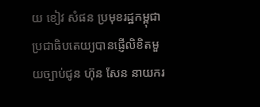យ ខៀវ សំផន ប្រមុខរដ្ឋកម្ពុជាប្រជាធិបតេយ្យបានផ្ញើលិខិតមួយច្បាប់ជូន ហ៊ុន សែន នាយករ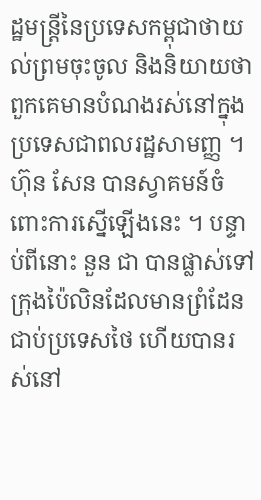ដ្ឋមន្ដ្រីនៃប្រទេសកម្ពុជាថាយល់ព្រមចុះចូល និងនិយាយថាពួកគេមានបំណងរស់នៅក្នុងប្រទេសជាពលរដ្ឋសាមញ្ញ ។ ហ៊ុន សែន បានស្វាគមន៍ចំពោះការស្នើឡើងនេះ ។ បន្ទាប់ពីនោះ នួន ជា បានផ្លាស់ទៅក្រុងប៉ៃលិនដែលមានព្រំដែនជាប់ប្រទេសថៃ ហើយបានរស់នៅ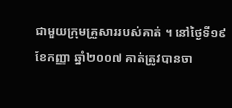ជាមួយក្រុមគ្រួសាររបស់គាត់ ។ នៅថ្ងៃទី១៩ ខែកញ្ញា ឆ្នាំ២០០៧ គាត់ត្រូវបានចា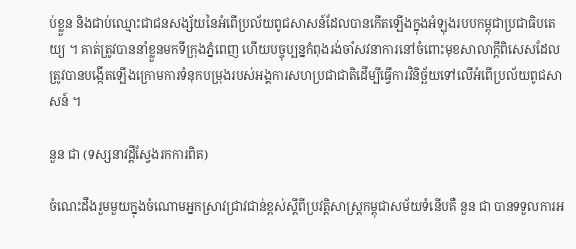ប់ខ្លួន និងជាប់ឈ្មោះជាជនសង្ស័យនៃអំពើប្រល័យពូជសាសន៍ដែលបានកើតឡើងក្នុងអំឡុងរបបកម្ពុជាប្រជាធិបតេយ្យ ។ គាត់ត្រូវបាននាំខ្លួនមកទីក្រុងភ្នំពេញ ហើយបច្ចុប្បន្នកំពុងរង់ចាំសវនាការនៅចំពោះមុខសាលាក្ដីពិសេសដែលត្រូវបានបង្កើតឡើងក្រោមការទំនុកបម្រុងរបស់អង្គការសហប្រជាជាតិដើម្បីធ្វើការវិនិច្ឆ័យទៅលើអំពើប្រល័យពូជសាសន៍ ។

នួន ជា (ទស្សនាវដ្ដីស្វែងរកការពិត)

ចំណេះដឹងរួមមួយក្នុងចំណោមអ្នកស្រាវជ្រាវជាន់ខ្ពស់ស្ដីពីប្រវត្ដិសាស្ដ្រកម្ពុជាសម័យទំនើបគឺ នួន ជា បានទទួលការអ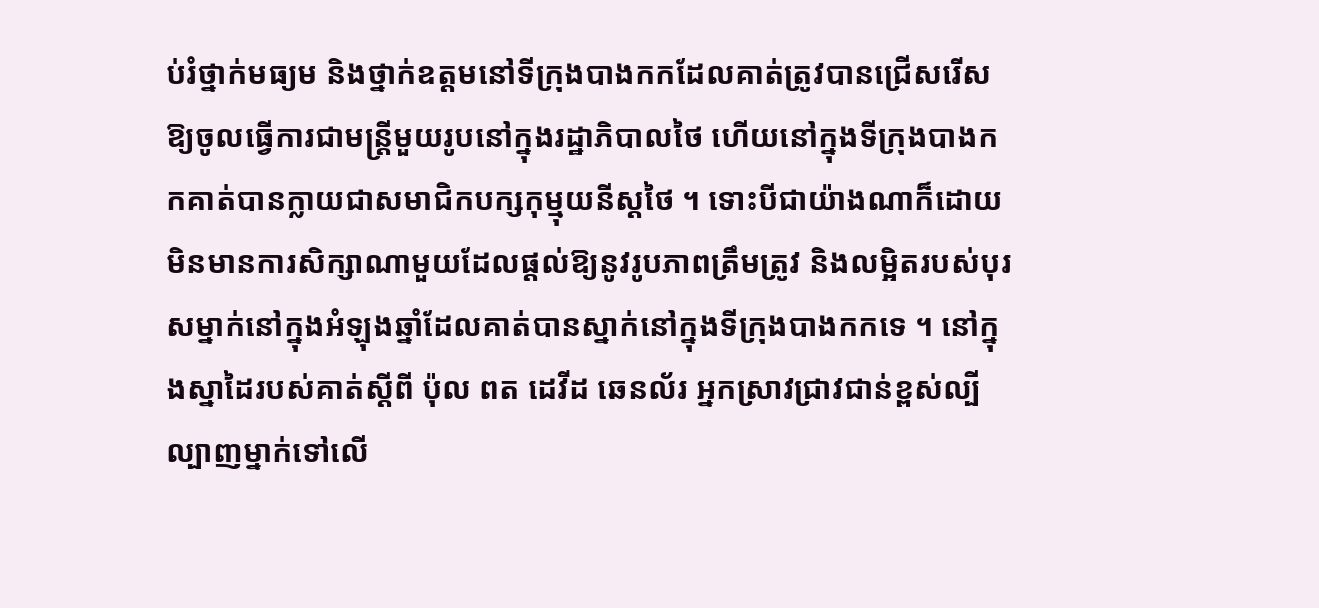ប់រំថ្នាក់មធ្យម និងថ្នាក់ឧត្ដមនៅទីក្រុងបាងកកដែលគាត់ត្រូវបានជ្រើសរើសឱ្យចូលធ្វើការជាមន្ដ្រីមួយរូបនៅក្នុងរដ្ឋាភិបាលថៃ ហើយនៅក្នុងទីក្រុងបាងកកគាត់បានក្លាយជាសមាជិកបក្សកុម្មុយនីស្ដថៃ ។ ទោះបីជាយ៉ាងណាក៏ដោយមិនមានការសិក្សាណាមួយដែលផ្ដល់ឱ្យនូវរូបភាពត្រឹមត្រូវ និងលម្អិតរបស់បុរសម្នាក់នៅក្នុងអំឡុងឆ្នាំដែលគាត់បានស្នាក់នៅក្នុងទីក្រុងបាងកកទេ ។ នៅក្នុងស្នាដៃរបស់គាត់ស្ដីពី ប៉ុល ពត ដេវីដ ឆេនល័រ អ្នកស្រាវជ្រាវជាន់ខ្ពស់ល្បីល្បាញម្នាក់ទៅលើ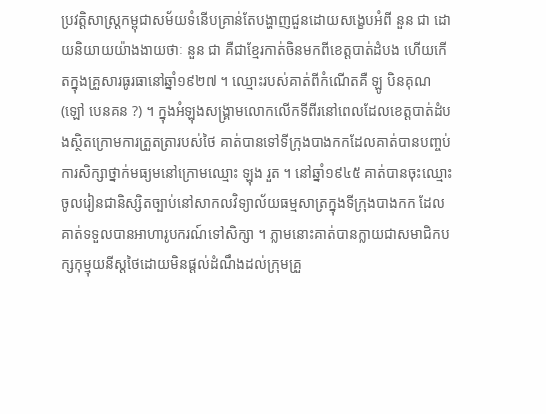ប្រវត្ដិសាស្ដ្រកម្ពុជាសម័យទំនើបគ្រាន់តែបង្ហាញជួនដោយសង្ខេបអំពី នួន ជា ដោយនិយាយយ៉ាងងាយថាៈ នួន ជា គឺជាខ្មែរកាត់ចិនមកពីខេត្ដបាត់ដំបង ហើយកើតក្នុងគ្រួសារធូរធានៅឆ្នាំ១៩២៧ ។ ឈ្មោះរបស់គាត់ពីកំណើតគឺ ឡូ បិនគុណ (ឡៅ បេនគន ?) ។ ក្នុងអំឡុងសង្គ្រាមលោកលើកទីពីរនៅពេលដែលខេត្ដបាត់ដំបងស្ថិតក្រោមការត្រួតត្រារបស់ថៃ គាត់បានទៅទីក្រុងបាងកកដែលគាត់បានបញ្ចប់ការសិក្សាថ្នាក់មធ្យមនៅក្រោមឈ្មោះ ឡុង រួត ។ នៅឆ្នាំ១៩៤៥ គាត់បានចុះឈ្មោះចូលរៀនជានិស្សិតច្បាប់នៅសាកលវិទ្យាល័យធម្មសាត្រក្នុងទីក្រុងបាងកក ដែលគាត់ទទួលបានអាហារូបករណ៍ទៅសិក្សា ។ ភ្លាមនោះគាត់បានក្លាយជាសមាជិកបក្សកុម្មុយនីស្ដថៃដោយមិនផ្ដល់ដំណឹងដល់ក្រុមគ្រួ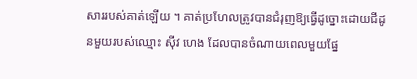សាររបស់គាត់ឡើយ ។ គាត់ប្រហែលត្រូវបានជំរុញឱ្យធ្វើដូច្នោះដោយជីដូនមួយរបស់ឈ្មោះ ស៊ីវ ហេង ដែលបានចំណាយពេលមួយផ្នែ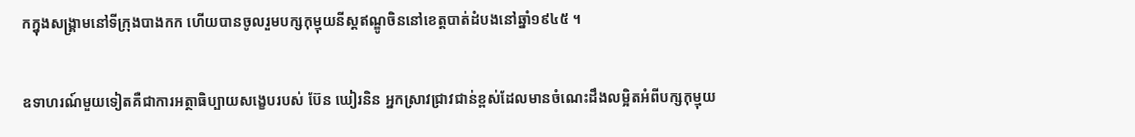កក្នុងសង្គ្រាមនៅទីក្រុងបាងកក ហើយបានចូលរួមបក្សកុម្មុយនីស្ដឥណ្ឌូចិននៅខេត្ដបាត់ដំបងនៅឆ្នាំ១៩៤៥ ។

ឧទាហរណ៍មួយទៀតគឺជាការអត្ថាធិប្បាយសង្ខេបរបស់ ប៊ែន ឃៀរនិន អ្នកស្រាវជ្រាវជាន់ខ្ពស់ដែលមានចំណេះដឹងលម្អិតអំពីបក្សកុម្មុយ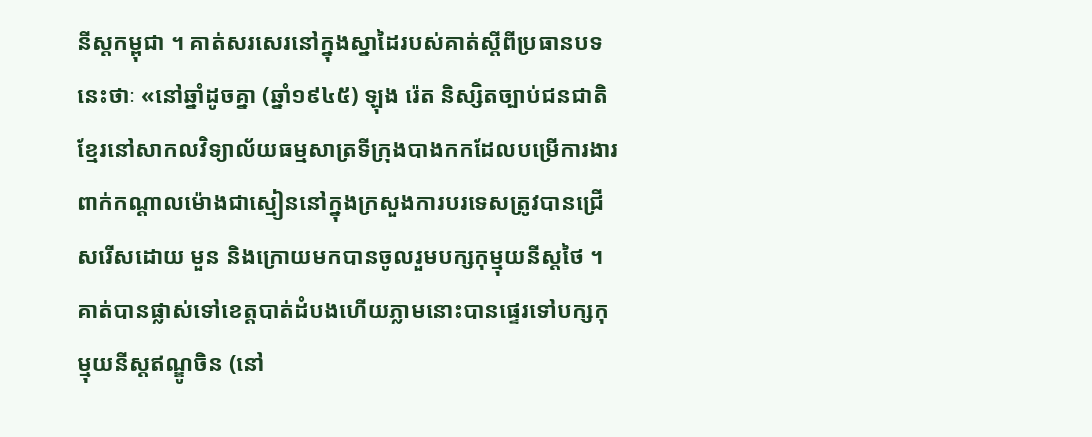នីស្ដកម្ពុជា ។ គាត់សរសេរនៅក្នុងស្នាដៃរបស់គាត់ស្ដីពីប្រធានបទនេះថាៈ «នៅឆ្នាំដូចគ្នា (ឆ្នាំ១៩៤៥) ឡុង រ៉េត និស្សិតច្បាប់ជនជាតិខ្មែរនៅសាកលវិទ្យាល័យធម្មសាត្រទីក្រុងបាងកកដែលបម្រើការងារពាក់កណ្ដាលម៉ោងជាស្មៀននៅក្នុងក្រសួងការបរទេសត្រូវបានជ្រើសរើសដោយ មួន និងក្រោយមកបានចូលរួមបក្សកុម្មុយនីស្ដថៃ ។ គាត់បានផ្លាស់ទៅខេត្ដបាត់ដំបងហើយភ្លាមនោះបានផ្ទេរទៅបក្សកុម្មុយនីស្ដឥណ្ឌូចិន (នៅ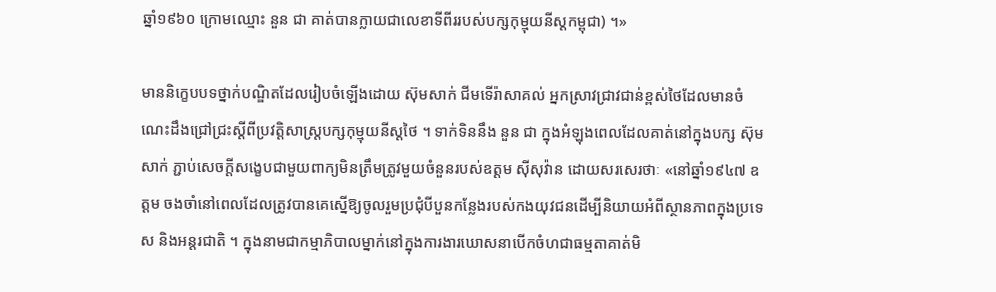ឆ្នាំ១៩៦០ ក្រោមឈ្មោះ នួន ជា គាត់បានក្លាយជាលេខាទីពីររបស់បក្សកុម្មុយនីស្ដកម្ពុជា) ។»

មាននិក្ខេបបទថ្នាក់បណ្ឌិតដែលរៀបចំឡើងដោយ ស៊ុមសាក់ ជីមទើរ៉ាសាគល់ អ្នកស្រាវជ្រាវជាន់ខ្ពស់ថៃដែលមានចំណេះដឹងជ្រៅជ្រះស្ដីពីប្រវត្ដិសាស្ត្របក្សកុម្មុយនីស្ដថៃ ។ ទាក់ទិននឹង នួន ជា ក្នុងអំឡុងពេលដែលគាត់នៅក្នុងបក្ស ស៊ុមសាក់ ភ្ជាប់សេចក្ដីសង្ខេបជាមួយពាក្យមិនត្រឹមត្រូវមួយចំនួនរបស់ឧត្ដម ស៊ីសុវ៉ាន ដោយសរសេរថាៈ «នៅឆ្នាំ១៩៤៧ ឧត្ដម ចងចាំនៅពេលដែលត្រូវបានគេស្នើឱ្យចូលរួមប្រជុំបីបួនកន្លែងរបស់កងយុវជនដើម្បីនិយាយអំពីស្ថានភាពក្នុងប្រទេស និងអន្ដរជាតិ ។ ក្នុងនាមជាកម្មាភិបាលម្នាក់នៅក្នុងការងារឃោសនាបើកចំហជាធម្មតាគាត់មិ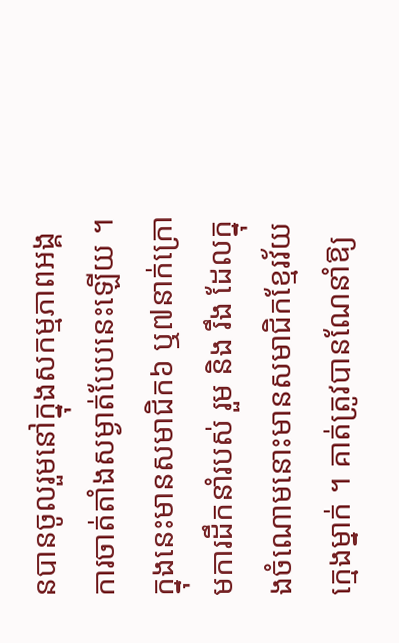នបានចូលរួមនៅក្នុងសកម្មភាពអង្គការចាត់តាំងសម្ងាត់បែបនេះឡើយ ។ ក្នុងនេះមានសមាជិក៦ ឬ៧នាក់ក្រោមការដឹកនាំរបស់ រួម និង រឹង ដែលក្នុងចំណោមនោះមានសមាជិកខ្មែរវ័យក្មេងម្នាក់ ។ គាត់ត្រូវបានណែនាំឱ្យ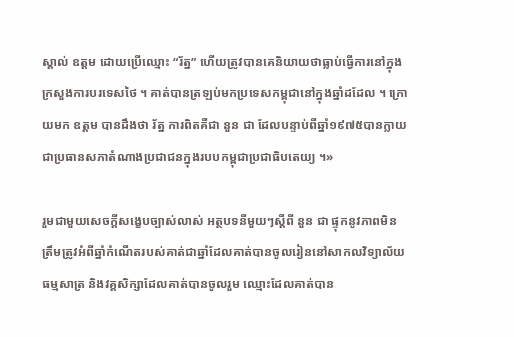ស្គាល់ ឧត្ដម ដោយប្រើឈ្មោះ “រ័ត្ន” ហើយត្រូវបានគេនិយាយថាធ្លាប់ធ្វើការនៅក្នុងក្រសួងការបរទេសថៃ ។ គាត់បានត្រឡប់មកប្រទេសកម្ពុជានៅក្នុងឆ្នាំដដែល ។ ក្រោយមក ឧត្ដម បានដឹងថា រ័ត្ន ការពិតគឺជា នួន ជា ដែលបន្ទាប់ពីឆ្នាំ១៩៧៥បានក្លាយជាប្រធានសភាតំណាងប្រជាជនក្នុងរបបកម្ពុជាប្រជាធិបតេយ្យ ។»

រួមជាមួយសេចក្ដីសង្ខេបច្បាស់លាស់ អត្ថបទនីមួយៗស្ដីពី នួន ជា ផ្ទុកនូវភាពមិនត្រឹមត្រូវអំពីឆ្នាំកំណើតរបស់គាត់ជាឆ្នាំដែលគាត់បានចូលរៀននៅសាកលវិទ្យាល័យធម្មសាត្រ និងវគ្គសិក្សាដែលគាត់បានចូលរួម ឈ្មោះដែលគាត់បាន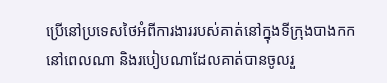ប្រើនៅប្រទេសថៃអំពីការងាររបស់គាត់នៅក្នុងទីក្រុងបាងកកនៅពេលណា និងរបៀបណាដែលគាត់បានចូលរួ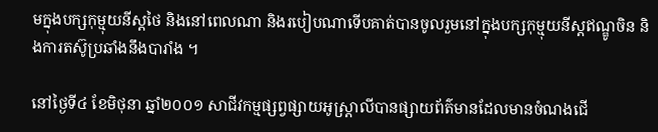មក្នុងបក្សកុម្មុយនីស្ដថៃ និងនៅពេលណា និងរបៀបណាទើបគាត់បានចូលរួមនៅក្នុងបក្សកុម្មុយនីស្ដឥណ្ឌូចិន និងការតស៊ូប្រឆាំងនឹងបារាំង ។

នៅថ្ងៃទី៤ ខែមិថុនា ឆ្នាំ២០០១ សាជីវកម្មផ្សព្វផ្សាយអូស្ដ្រាលីបានផ្សាយព័ត៌មានដែលមានចំណងជើ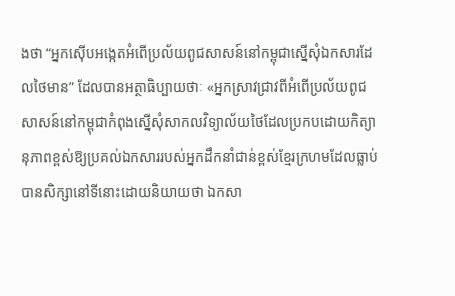ងថា “អ្នកស៊ើបអង្កេតអំពើប្រល័យពូជសាសន៍នៅកម្ពុជាស្នើសុំឯកសារដែលថៃមាន” ដែលបានអត្ថាធិប្បាយថាៈ «អ្នកស្រាវជ្រាវពីអំពើប្រល័យពូជសាសន៍នៅកម្ពុជាកំពុងស្នើសុំសាកលវិទ្យាល័យថៃដែលប្រកបដោយកិត្យានុភាពខ្ពស់ឱ្យប្រគល់ឯកសាររបស់អ្នកដឹកនាំជាន់ខ្ពស់ខ្មែរក្រហមដែលធ្លាប់បានសិក្សានៅទីនោះដោយនិយាយថា ឯកសា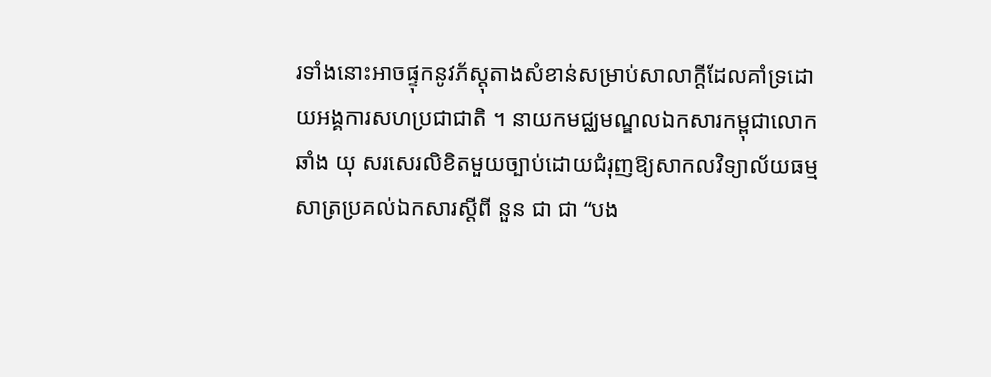រទាំងនោះអាចផ្ទុកនូវភ័ស្ដុតាងសំខាន់សម្រាប់សាលាក្ដីដែលគាំទ្រដោយអង្គការសហប្រជាជាតិ ។ នាយកមជ្ឈមណ្ឌលឯកសារកម្ពុជាលោក ឆាំង យុ សរសេរលិខិតមួយច្បាប់ដោយជំរុញឱ្យសាកលវិទ្យាល័យធម្មសាត្រប្រគល់ឯកសារស្ដីពី នួន ជា ជា “បង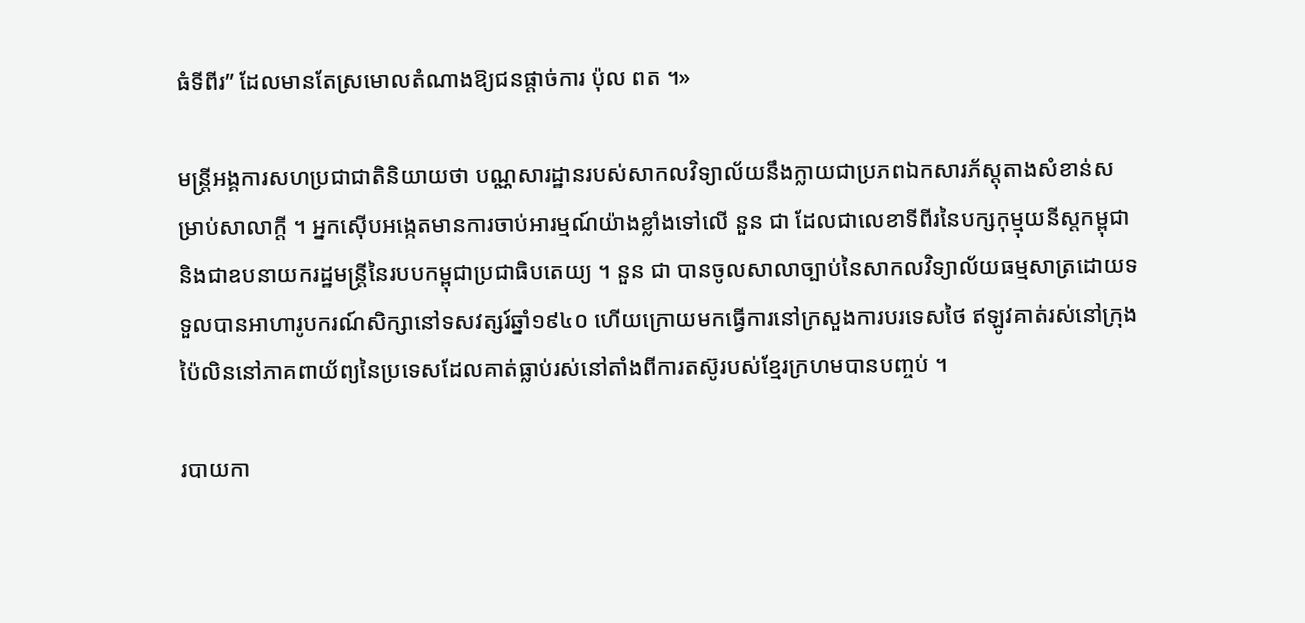ធំទីពីរ” ដែលមានតែស្រមោលតំណាងឱ្យជនផ្ដាច់ការ ប៉ុល ពត ។»

មន្ដ្រីអង្គការសហប្រជាជាតិនិយាយថា បណ្ណសារដ្ឋានរបស់សាកលវិទ្យាល័យនឹងក្លាយជាប្រភពឯកសារភ័ស្ដុតាងសំខាន់សម្រាប់សាលាក្ដី ។ អ្នកស៊ើបអង្កេតមានការចាប់អារម្មណ៍យ៉ាងខ្លាំងទៅលើ នួន ជា ដែលជាលេខាទីពីរនៃបក្សកុម្មុយនីស្ដកម្ពុជា និងជាឧបនាយករដ្ឋមន្ដ្រីនៃរបបកម្ពុជាប្រជាធិបតេយ្យ ។ នួន ជា បានចូលសាលាច្បាប់នៃសាកលវិទ្យាល័យធម្មសាត្រដោយទទួលបានអាហារូបករណ៍សិក្សានៅទសវត្សរ៍ឆ្នាំ១៩៤០ ហើយក្រោយមកធ្វើការនៅក្រសួងការបរទេសថៃ ឥឡូវគាត់រស់នៅក្រុងប៉ៃលិននៅភាគពាយ័ព្យនៃប្រទេសដែលគាត់ធ្លាប់រស់នៅតាំងពីការតស៊ូរបស់ខ្មែរក្រហមបានបញ្ចប់ ។

របាយកា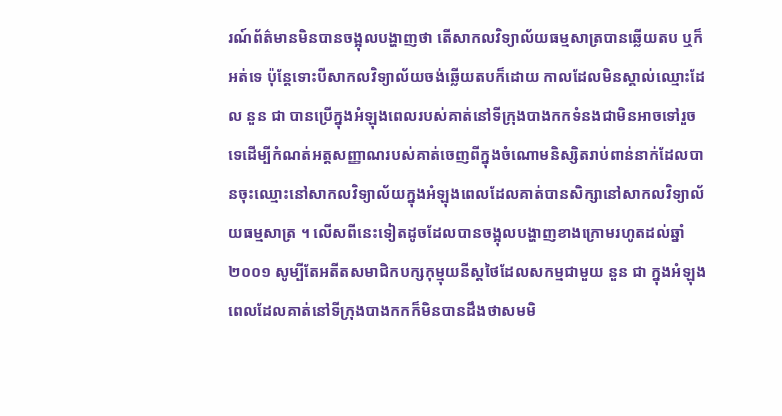រណ៍ព័ត៌មានមិនបានចង្អុលបង្ហាញថា តើសាកលវិទ្យាល័យធម្មសាត្របានឆ្លើយតប ឬក៏អត់ទេ ប៉ុន្ដែទោះបីសាកលវិទ្យាល័យចង់ឆ្លើយតបក៏ដោយ កាលដែលមិនស្គាល់ឈ្មោះដែល នួន ជា បានប្រើក្នុងអំឡុងពេលរបស់គាត់នៅទីក្រុងបាងកកទំនងជាមិនអាចទៅរួចទេដើម្បីកំណត់អត្ដសញ្ញាណរបស់គាត់ចេញពីក្នុងចំណោមនិស្សិតរាប់ពាន់នាក់ដែលបានចុះឈ្មោះនៅសាកលវិទ្យាល័យក្នុងអំឡុងពេលដែលគាត់បានសិក្សានៅសាកលវិទ្យាល័យធម្មសាត្រ ។ លើសពីនេះទៀតដូចដែលបានចង្អុលបង្ហាញខាងក្រោមរហូតដល់ឆ្នាំ២០០១ សូម្បីតែអតីតសមាជិកបក្សកុម្មុយនីស្ដថៃដែលសកម្មជាមួយ នួន ជា ក្នុងអំឡុងពេលដែលគាត់នៅទីក្រុងបាងកកក៏មិនបានដឹងថាសមមិ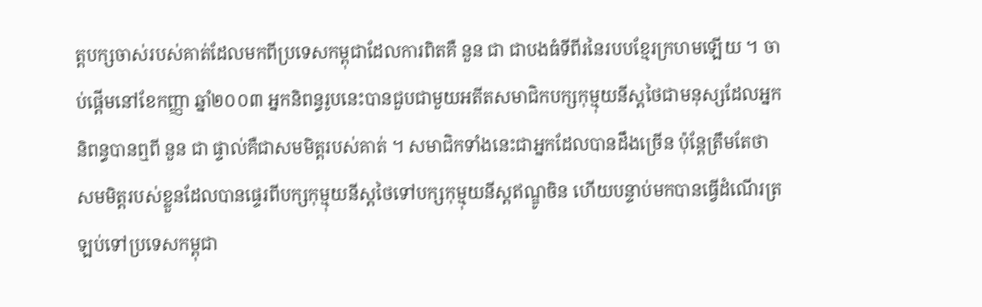ត្ដបក្សចាស់របស់គាត់ដែលមកពីប្រទេសកម្ពុជាដែលការពិតគឺ នួន ជា ជាបងធំទីពីរនៃរបបខ្មែរក្រហមឡើយ ។ ចាប់ផ្ដើមនៅខែកញ្ញា ឆ្នាំ២០០៣ អ្នកនិពន្ធរូបនេះបានជួបជាមួយអតីតសមាជិកបក្សកុម្មុយនីស្ដថៃជាមនុស្សដែលអ្នកនិពន្ធបានឮពី នួន ជា ផ្ទាល់គឺជាសមមិត្ដរបស់គាត់ ។ សមាជិកទាំងនេះជាអ្នកដែលបានដឹងច្រើន ប៉ុន្ដែត្រឹមតែថា សមមិត្ដរបស់ខ្លួនដែលបានផ្ទេរពីបក្សកុម្មុយនីស្ដថៃទៅបក្សកុម្មុយនីស្ដឥណ្ឌូចិន ហើយបន្ទាប់មកបានធ្វើដំណើរត្រឡប់ទៅប្រទេសកម្ពុជា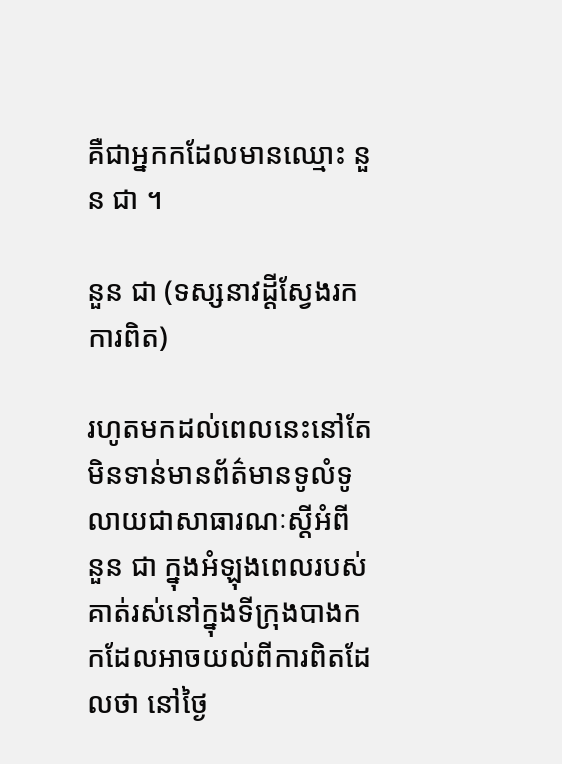គឺជាអ្នកកដែលមានឈ្មោះ នួន ជា ។

នួន ជា (ទស្សនាវដ្ដីស្វែងរកការពិត)

រហូតមកដល់ពេលនេះនៅតែមិនទាន់មានព័ត៌មានទូលំទូលាយជាសាធារណៈស្ដីអំពី នួន ជា ក្នុងអំឡុងពេលរបស់គាត់រស់នៅក្នុងទីក្រុងបាងកកដែលអាចយល់ពីការពិតដែលថា នៅថ្ងៃ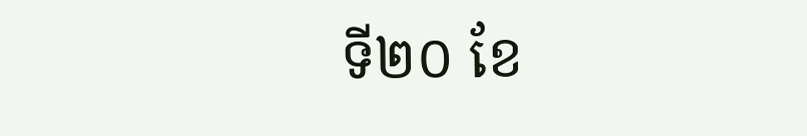ទី២០ ខែ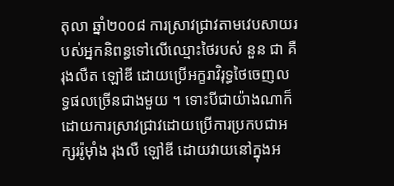តុលា ឆ្នាំ២០០៨ ការស្រាវជ្រាវតាមវេបសាយរបស់អ្នកនិពន្ធទៅលើឈ្មោះថៃរបស់ នួន ជា គឺ រុងលឺត ឡៅឌី ដោយប្រើអក្ខរាវិរុទ្ធថៃចេញលទ្ធផលច្រើនជាងមួយ ។ ទោះបីជាយ៉ាងណាក៏ដោយការស្រាវជ្រាវដោយប្រើការប្រកបជាអក្សររ៉ូម៉ាំង រុងលឺ ឡៅឌី ដោយវាយនៅក្នុងអ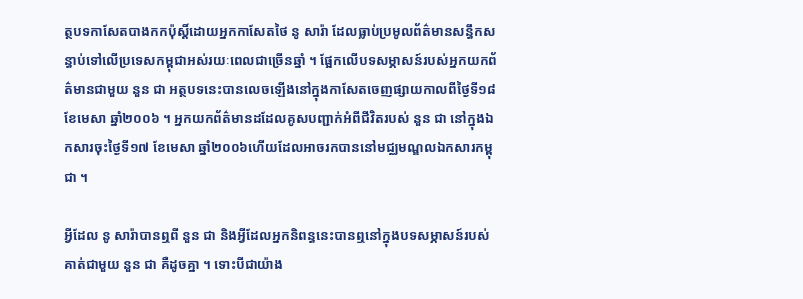ត្ថបទកាសែតបាងកកប៉ុស្ដិ៍ដោយអ្នកកាសែតថៃ នូ សារ៉ា ដែលធ្លាប់ប្រមូលព័ត៌មានសន្ធឹកសន្ធាប់ទៅលើប្រទេសកម្ពុជាអស់រយៈពេលជាច្រើនឆ្នាំ ។ ផ្អែកលើបទសម្ភាសន៍របស់អ្នកយកព័ត៌មានជាមួយ នួន ជា អត្ថបទនេះបានលេចឡើងនៅក្នុងកាសែតចេញផ្សាយកាលពីថ្ងៃទី១៨ ខែមេសា ឆ្នាំ២០០៦ ។ អ្នកយកព័ត៌មានដដែលគូសបញ្ជាក់អំពីជីវិតរបស់ នួន ជា នៅក្នុងឯកសារចុះថ្ងៃទី១៧ ខែមេសា ឆ្នាំ២០០៦ហើយដែលអាចរកបាននៅមជ្ឈមណ្ឌលឯកសារកម្ពុជា ។

អ្វីដែល នូ សារ៉ាបានឮពី នួន ជា និងអ្វីដែលអ្នកនិពន្ធនេះបានឮនៅក្នុងបទសម្ភាសន៍របស់គាត់ជាមួយ នួន ជា គឺដូចគ្នា ។ ទោះបីជាយ៉ាង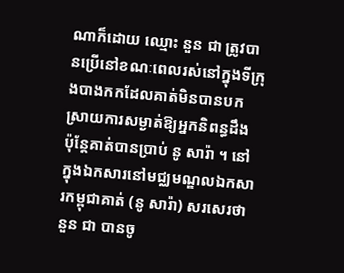ណាក៏ដោយ ឈ្មោះ នួន ជា ត្រូវបានប្រើនៅខណៈពេលរស់នៅក្នុងទីក្រុងបាងកកដែលគាត់មិនបានបកស្រាយការសម្ងាត់ឱ្យអ្នកនិពន្ធដឹង ប៉ុន្ដែគាត់បានប្រាប់ នូ សារ៉ា ។ នៅក្នុងឯកសារនៅមជ្ឈមណ្ឌលឯកសារកម្ពុជាគាត់ (នូ សារ៉ា) សរសេរថា នួន ជា បានចូ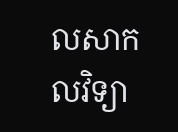លសាកលវិទ្យា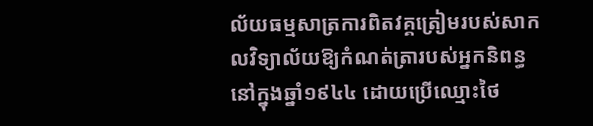ល័យធម្មសាត្រការពិតវគ្គត្រៀមរបស់សាកលវិទ្យាល័យឱ្យកំណត់ត្រារបស់អ្នកនិពន្ធនៅក្នុងឆ្នាំ១៩៤៤ ដោយប្រើឈ្មោះថៃ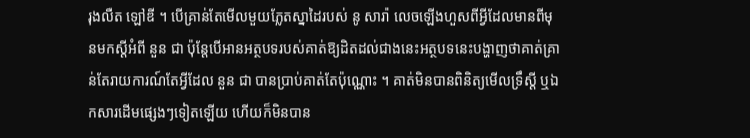រុងលឺត ឡៅឌី ។ បើគ្រាន់តែមើលមួយភ្លែតស្នាដៃរបស់ នូ សារ៉ា លេចឡើងហួសពីអ្វីដែលមានពីមុនមកស្ដីអំពី នួន ជា ប៉ុន្ដែបើអានអត្ថបទរបស់គាត់ឱ្យដិតដល់ជាងនេះអត្ថបទនេះបង្ហាញថាគាត់គ្រាន់តែរាយការណ៍តែអ្វីដែល នួន ជា បានប្រាប់គាត់តែប៉ុណ្ណោះ ។ គាត់មិនបានពិនិត្យមើលទ្រឹស្ដី ឬឯកសារដើមផ្សេងៗទៀតឡើយ ហើយក៏មិនបាន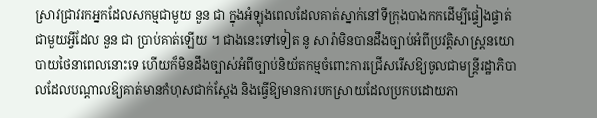ស្រាវជ្រាវរកអ្នកដែលសកម្មជាមួយ នួន ជា ក្នុងអំឡុងពេលដែលគាត់ស្នាក់នៅទីក្រុងបាងកកដើម្បីផ្ទៀងផ្ទាត់ជាមួយអ្វីដែល នួន ជា ប្រាប់គាត់ឡើយ ។ ជាងនេះទៅទៀត នូ សារ៉ាមិនបានដឹងច្បាប់អំពីប្រវត្ដិសាស្ដ្រនយោបាយថៃនាពេលនោះទេ ហើយក៏មិនដឹងច្បាស់អំពីច្បាប់និយ័តកម្មចំពោះការជ្រើសរើសឱ្យចូលជាមន្ដ្រីរដ្ឋាភិបាលដែលបណ្ដាលឱ្យគាត់មានកំហុសជាក់ស្ដែង និងធ្វើឱ្យមានការបកស្រាយដែលប្រកបដោយភា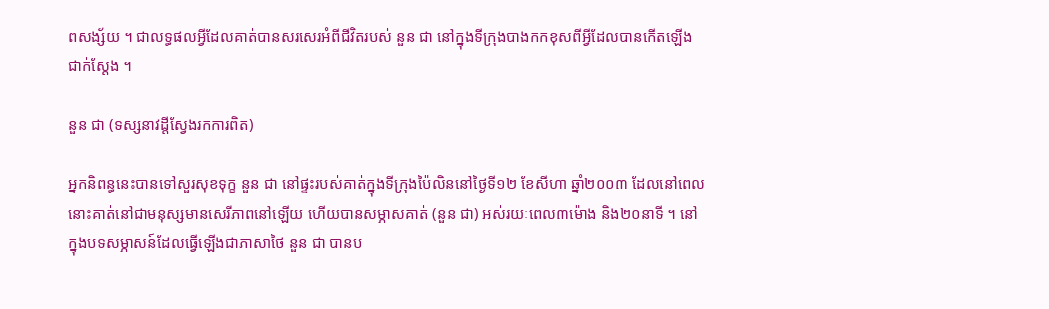ពសង្ស័យ ។ ជាលទ្ធផលអ្វីដែលគាត់បានសរសេរអំពីជីវិតរបស់ នួន ជា នៅក្នុងទីក្រុងបាងកកខុសពីអ្វីដែលបានកើតឡើងជាក់ស្ដែង ។

នួន ជា (ទស្សនាវដ្ដីស្វែងរកការពិត)

អ្នកនិពន្ធនេះបានទៅសួរសុខទុក្ខ នួន ជា នៅផ្ទះរបស់គាត់ក្នុងទីក្រុងប៉ៃលិននៅថ្ងៃទី១២ ខែសីហា ឆ្នាំ២០០៣ ដែលនៅពេលនោះគាត់នៅជាមនុស្សមានសេរីភាពនៅឡើយ ហើយបានសម្ភាសគាត់ (នួន ជា) អស់រយៈពេល៣ម៉ោង និង២០នាទី ។ នៅក្នុងបទសម្ភាសន៍ដែលធ្វើឡើងជាភាសាថៃ នួន ជា បានប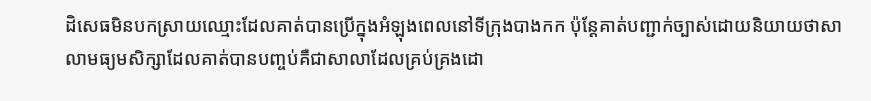ដិសេធមិនបកស្រាយឈ្មោះដែលគាត់បានប្រើក្នុងអំឡុងពេលនៅទីក្រុងបាងកក ប៉ុន្ដែគាត់បញ្ជាក់ច្បាស់ដោយនិយាយថាសាលាមធ្យមសិក្សាដែលគាត់បានបញ្ចប់គឺជាសាលាដែលគ្រប់គ្រងដោ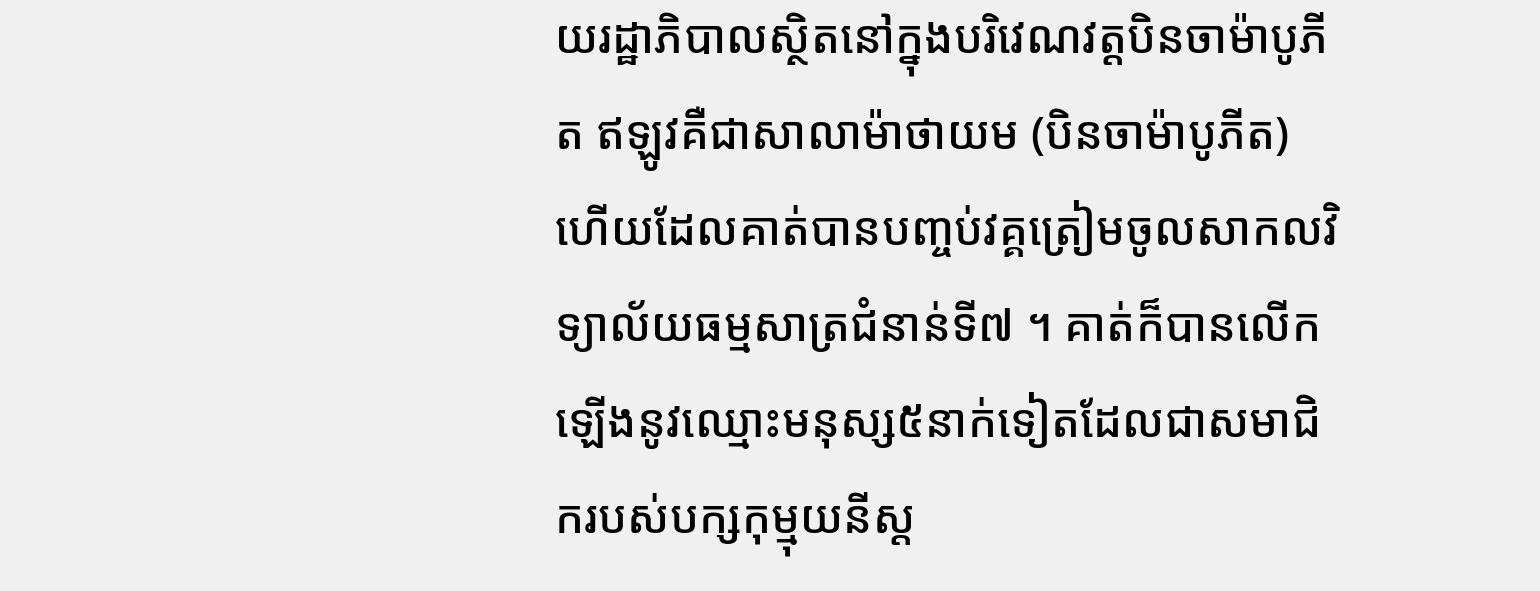យរដ្ឋាភិបាលស្ថិតនៅក្នុងបរិវេណវត្ដបិនចាម៉ាបូភីត ឥឡូវគឺជាសាលាម៉ាថាយម (បិនចាម៉ាបូភីត) ហើយដែលគាត់បានបញ្ចប់វគ្គត្រៀមចូលសាកលវិទ្យាល័យធម្មសាត្រជំនាន់ទី៧ ។ គាត់ក៏បានលើកឡើងនូវឈ្មោះមនុស្ស៥នាក់ទៀតដែលជាសមាជិករបស់បក្សកុម្មុយនីស្ត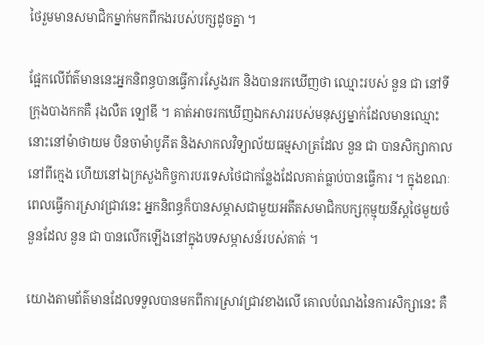ថៃរួមមានសមាជិកម្នាក់មកពីកងរបស់បក្សដូចគ្នា ។

ផ្អែកលើព័ត៌មាននេះអ្នកនិពន្ធបានធ្វើការស្វែងរក និងបានរកឃើញថា ឈ្មោះរបស់ នួន ជា នៅទីក្រុងបាងកកគឺ រុងលឺត ឡៅឌី ។ គាត់អាចរកឃើញឯកសាររបស់មនុស្សម្នាក់ដែលមានឈ្មោះនោះនៅម៉ាថាយម បិនចាម៉ាបូភីត និងសាកលវិទ្យាល័យធម្មសាត្រដែល នួន ជា បានសិក្សាកាលនៅពីក្មេង ហើយនៅឯក្រសួងកិច្ចការបរទេសថៃជាកន្លែងដែលគាត់ធ្លាប់បានធ្វើការ ។ ក្នុងខណៈពេលធ្វើការស្រាវជ្រាវនេះ អ្នកនិពន្ធក៏បានសម្ភាសជាមួយអតីតសមាជិកបក្សកុម្មុយនីស្ដថៃមួយចំនួនដែល នួន ជា បានលើកឡើងនៅក្នុងបទសម្ភាសន៍របស់គាត់ ។

យោងតាមព័ត៌មានដែលទទួលបានមកពីការស្រាវជ្រាវខាងលើ គោលបំណងនៃការសិក្សានេះ គឺ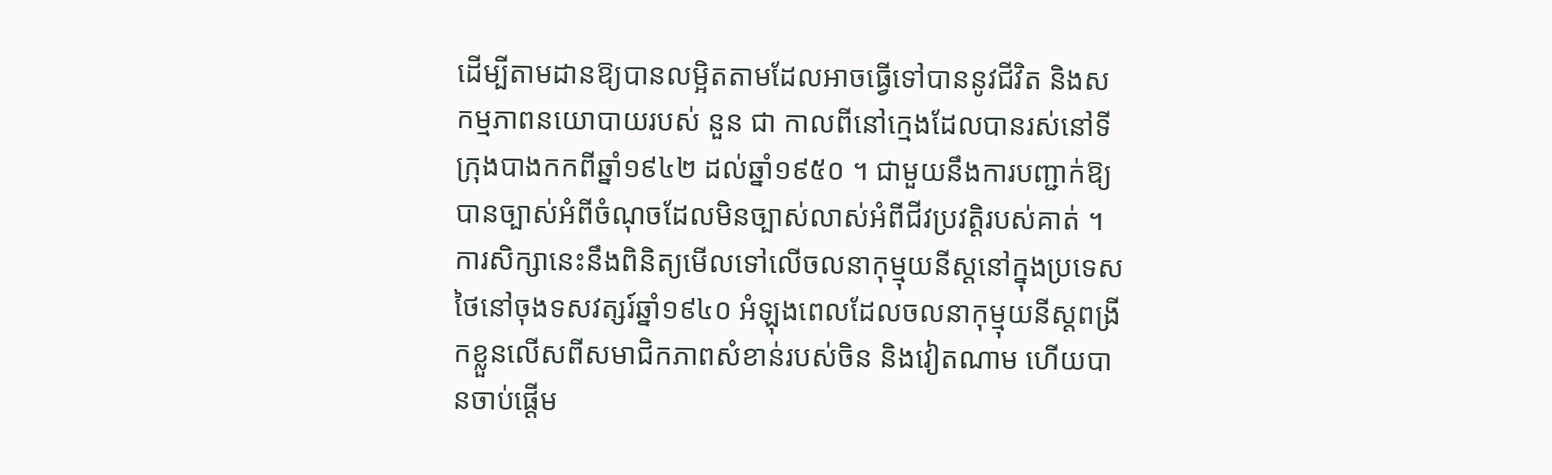ដើម្បីតាមដានឱ្យបានលម្អិតតាមដែលអាចធ្វើទៅបាននូវជីវិត និងសកម្មភាពនយោបាយរបស់ នួន ជា កាលពីនៅក្មេងដែលបានរស់នៅទីក្រុងបាងកកពីឆ្នាំ១៩៤២ ដល់ឆ្នាំ១៩៥០ ។ ជាមួយនឹងការបញ្ជាក់ឱ្យបានច្បាស់អំពីចំណុចដែលមិនច្បាស់លាស់អំពីជីវប្រវត្ដិរបស់គាត់ ។ ការសិក្សានេះនឹងពិនិត្យមើលទៅលើចលនាកុម្មុយនីស្ដនៅក្នុងប្រទេសថៃនៅចុងទសវត្សរ៍ឆ្នាំ១៩៤០ អំឡុងពេលដែលចលនាកុម្មុយនីស្ដពង្រីកខ្លួនលើសពីសមាជិកភាពសំខាន់របស់ចិន និងវៀតណាម ហើយបានចាប់ផ្ដើម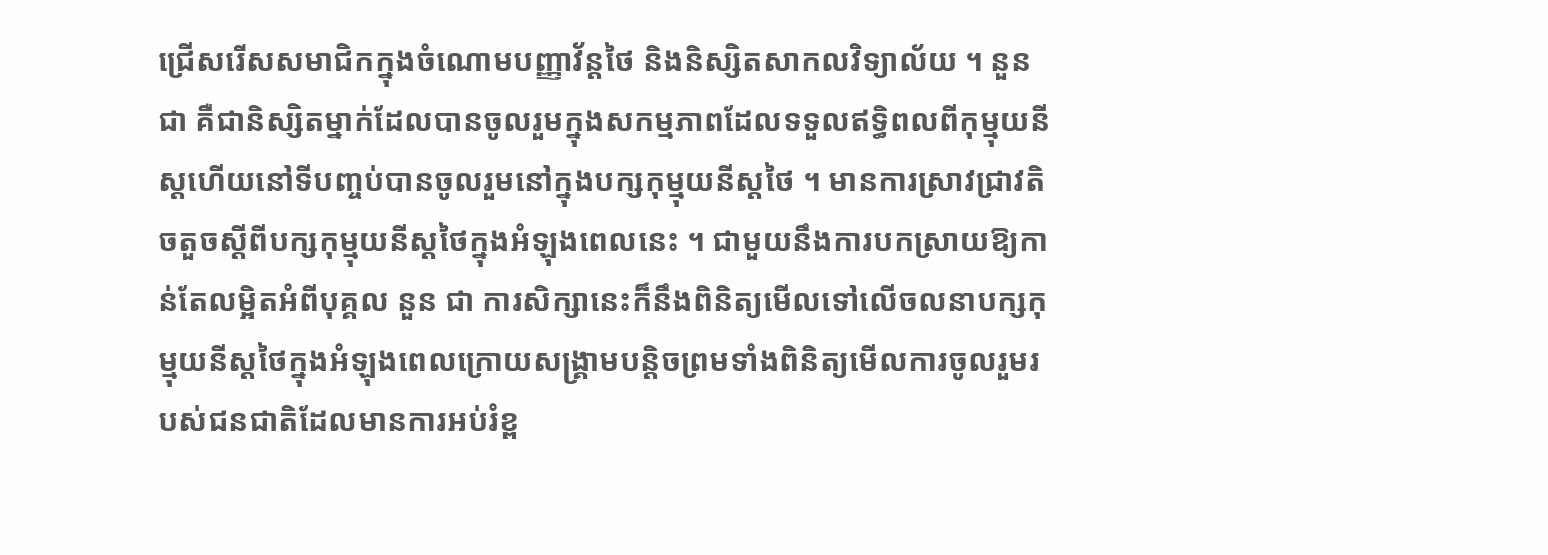ជ្រើសរើសសមាជិកក្នុងចំណោមបញ្ញាវ័ន្ដថៃ និងនិស្សិតសាកលវិទ្យាល័យ ។ នួន ជា គឺជានិស្សិតម្នាក់ដែលបានចូលរួមក្នុងសកម្មភាពដែលទទួលឥទ្ធិពលពីកុម្មុយនីស្ដហើយនៅទីបញ្ចប់បានចូលរួមនៅក្នុងបក្សកុម្មុយនីស្ដថៃ ។ មានការស្រាវជ្រាវតិចតួចស្ដីពីបក្សកុម្មុយនីស្ដថៃក្នុងអំឡុងពេលនេះ ។ ជាមួយនឹងការបកស្រាយឱ្យកាន់តែលម្អិតអំពីបុគ្គល នួន ជា ការសិក្សានេះក៏នឹងពិនិត្យមើលទៅលើចលនាបក្សកុម្មុយនីស្ដថៃក្នុងអំឡុងពេលក្រោយសង្គ្រាមបន្ដិចព្រមទាំងពិនិត្យមើលការចូលរួមរបស់ជនជាតិដែលមានការអប់រំខ្ព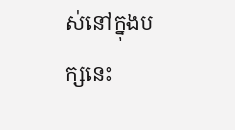ស់នៅក្នុងបក្សនេះ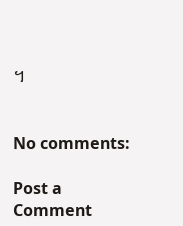។


No comments:

Post a Comment